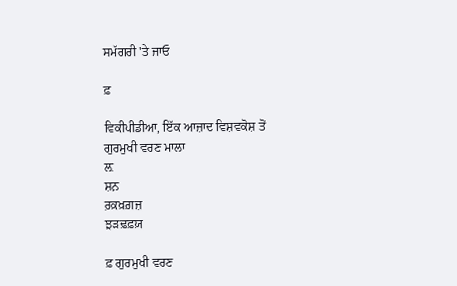ਸਮੱਗਰੀ 'ਤੇ ਜਾਓ

ਫ਼

ਵਿਕੀਪੀਡੀਆ, ਇੱਕ ਆਜ਼ਾਦ ਵਿਸ਼ਵਕੋਸ਼ ਤੋਂ
ਗੁਰਮੁਖੀ ਵਰਣ ਮਾਲਾ
ਲ਼
ਸ਼ਨ਼
ਰ਼ਕ਼ਖ਼ਗ਼ਜ਼
ਝ਼ਡ਼ਢ਼ਫ਼ਯ਼

ਫ਼ ਗੁਰਮੁਖੀ ਵਰਣ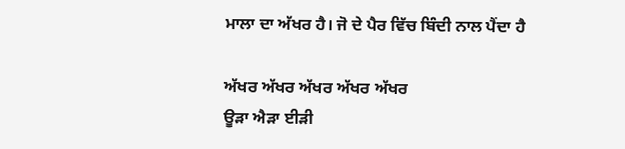ਮਾਲਾ ਦਾ ਅੱਖਰ ਹੈ। ਜੋ ਦੇ ਪੈਰ ਵਿੱਚ ਬਿੰਦੀ ਨਾਲ ਪੈਂਦਾ ਹੈ

ਅੱਖਰ ਅੱਖਰ ਅੱਖਰ ਅੱਖਰ ਅੱਖਰ
ਊੜਾ ਐੜਾ ਈੜੀ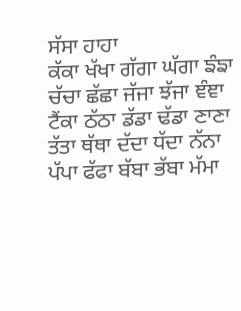ਸੱਸਾ ਹਾਹਾ
ਕੱਕਾ ਖੱਖਾ ਗੱਗਾ ਘੱਗਾ ਙੰਙਾ
ਚੱਚਾ ਛੱਛਾ ਜੱਜਾ ਝੱਜਾ ਞੰਞਾ
ਟੈਂਕਾ ਠੱਠਾ ਡੱਡਾ ਢੱਡਾ ਣਾਣਾ
ਤੱਤਾ ਥੱਥਾ ਦੱਦਾ ਧੱਦਾ ਨੱਨਾ
ਪੱਪਾ ਫੱਫਾ ਬੱਬਾ ਭੱਬਾ ਮੱਮਾ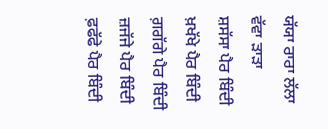ਯੱਯਾ ਰਾਰਾ ਲੱਲਾ ਵੱਵਾ ੜਾੜਾ
ਸ਼ਸੱਸਾ ਪੈਰ ਬਿੰਦੀ ਖ਼ਖੱਖੇ ਪੈਰ ਬਿੰਦੀ ਗ਼ਗੱਗੇ ਪੈਰ ਬਿੰਦੀ ਜ਼ਜੱਜੇ ਪੈਰ ਬਿੰਦੀ ਫ਼ਫੱਫੇ ਪੈਰ ਬਿੰਦੀ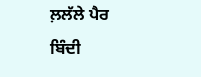ਲ਼ਲੱਲੇ ਪੈਰ ਬਿੰਦੀ